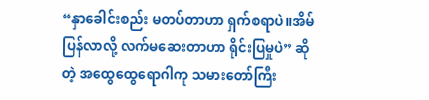“နှာခေါင်းစည်း မတပ်တာဟာ ရှက်စရာပဲ။အိမ်ပြန်လာလို့ လက်မဆေးတာဟာ ရိုင်းပြမှုပဲ” ဆိုတဲ့ အထွေထွေရောဂါကု သမားတော်ကြီး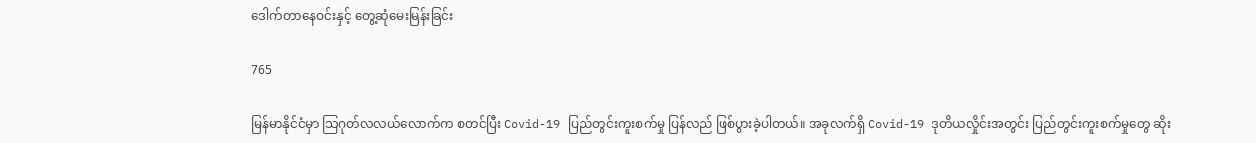ဒေါက်တာနေဝင်းနှင့် တွေ့ဆုံမေးမြန်းခြင်း

765

မြန်မာနိုင်ငံမှာ သြဂုတ်လလယ်လောက်က စတင်ပြီး Covid-19 ပြည်တွင်းကူးစက်မှု ပြန်လည် ဖြစ်ပွားခဲ့ပါတယ်။ အခုလက်ရှိ Covid-19 ဒုတိယလှိုင်းအတွင်း ပြည်တွင်းကူးစက်မှုတွေ ဆိုး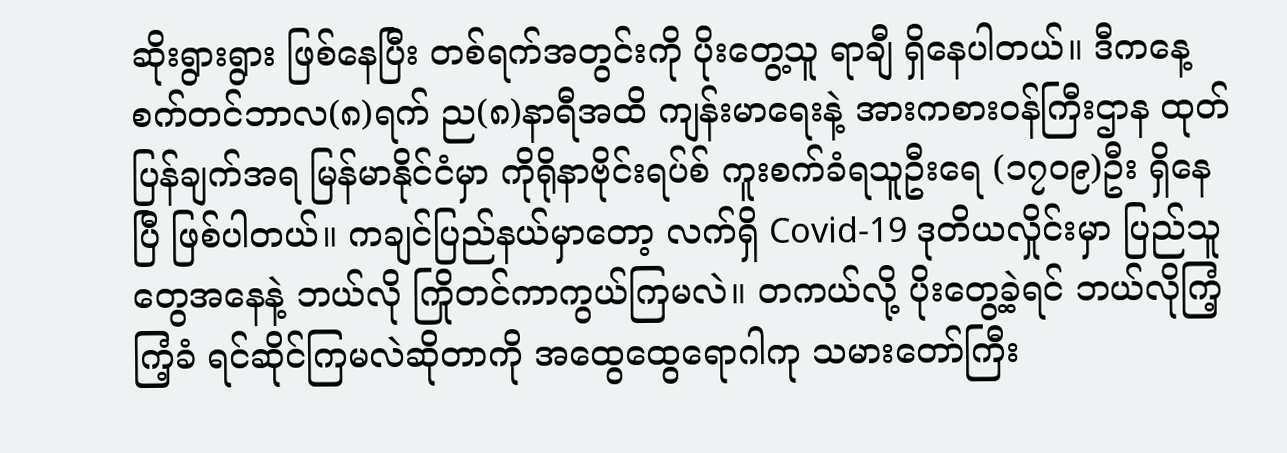ဆိုးရွားရွား ဖြစ်နေပြီး တစ်ရက်အတွင်းကို ပိုးတွေ့သူ ရာချီ ရှိနေပါတယ်။ ဒီကနေ့ စက်တင်ဘာလ(၈)ရက် ည(၈)နာရီအထိ ကျန်းမာရေးနဲ့ အားကစားဝန်ကြီးဌာန ထုတ်ပြန်ချက်အရ မြန်မာနိုင်ငံမှာ ကိုရိုနာဗိုင်းရပ်စ် ကူးစက်ခံရသူဦးရေ (၁၇၀၉)ဦး ရှိနေပြီ ဖြစ်ပါတယ်။ ကချင်ပြည်နယ်မှာတော့ လက်ရှိ Covid-19 ဒုတိယလှိုင်းမှာ ပြည်သူတွေအနေနဲ့ ဘယ်လို ကြိုတင်ကာကွယ်ကြမလဲ။ တကယ်လို့ ပိုးတွေ့ခဲ့ရင် ဘယ်လိုကြံ့ကြံ့ခံ ရင်ဆိုင်ကြမလဲဆိုတာကို အထွေထွေရောဂါကု သမားတော်ကြီး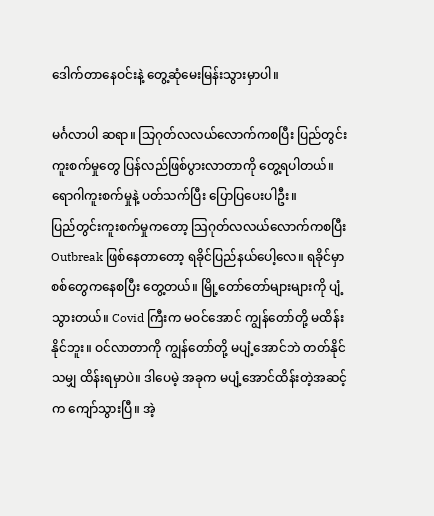ဒေါက်တာနေဝင်းနဲ့ တွေ့ဆုံမေးမြန်းသွားမှာပါ။

မင်္ဂလာပါ ဆရာ။ သြဂုတ်လလယ်လောက်ကစပြီး ပြည်တွင်းကူးစက်မှုတွေ ပြန်လည်ဖြစ်ပွားလာတာကို တွေ့ရပါတယ်။ ရောဂါကူးစက်မှုနဲ့ ပတ်သက်ပြီး ပြောပြပေးပါဦး။
ပြည်တွင်းကူးစက်မှုကတော့ သြဂုတ်လလယ်လောက်ကစပြီး Outbreak ဖြစ်နေတာတော့ ရခိုင်ပြည်နယ်ပေါ့လေ။ ရခိုင်မှာ စစ်တွေကနေစပြီး တွေ့တယ်။ မြို့တော်တော်များများကို ပျံ့သွားတယ်။ Covid ကြီးက မဝင်အောင် ကျွန်တော်တို့ မထိန်းနိုင်ဘူး။ ဝင်လာတာကို ကျွန်တော်တို့ မပျံ့အောင်ဘဲ တတ်နိုင်သမျှ ထိန်းရမှာပဲ။ ဒါပေမဲ့ အခုက မပျံ့အောင်ထိန်းတဲ့အဆင့်က ကျော်သွားပြီ။ အဲ့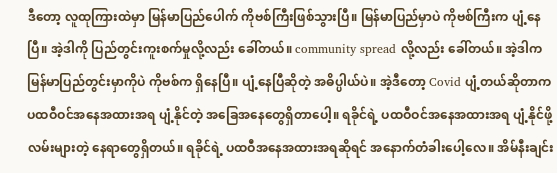ဒီတော့ လူထုကြားထဲမှာ မြန်မာပြည်ပေါက် ကိုဗစ်ကြီးဖြစ်သွားပြီ။ မြန်မာပြည်မှာပဲ ကိုဗစ်ကြီးက ပျံ့နေပြီ။ အဲ့ဒါကို ပြည်တွင်းကူးစက်မှုလို့လည်း ခေါ်တယ်။ community spread လို့လည်း ခေါ်တယ်။ အဲ့ဒါက မြန်မာပြည်တွင်းမှာကိုပဲ ကိုဗစ်က ရှိနေပြီ။ ပျံ့နေပြီဆိုတဲ့ အဓိပ္ပါယ်ပဲ။ အဲ့ဒီတော့ Covid ပျံ့တယ်ဆိုတာက ပထဝီဝင်အနေအထားအရ ပျံ့နိုင်တဲ့ အခြေအနေတွေရှိတာပေါ့။ ရခိုင်ရဲ့ ပထဝီဝင်အနေအထားအရ ပျံ့နိုင်ဖို့ လမ်းများတဲ့ နေရာတွေရှိတယ်။ ရခိုင်ရဲ့ ပထဝီအနေအထားအရဆိုရင် အနောက်တံခါးပေါ့လေ။ အိမ်နီးချင်း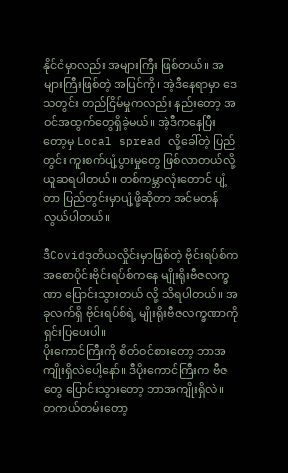နိုင်ငံမှာလည်း အများကြီး ဖြစ်တယ်။ အများကြီးဖြစ်တဲ့ အပြင်ကို၊ အဲ့ဒီနေရာမှာ ဒေသတွင်း တည်ငြိမ်မှုကလည်း နည်းတော့ အဝင်အထွက်တွေရှိခဲ့မယ်။ အဲ့ဒီကနေပြီးတော့မှ Local spread လို့ခေါ်တဲ့ ပြည်တွင်း ကူးစက်ပျံ့ပွားမှုတွေ ဖြစ်လာတယ်လို့ ယူဆရပါတယ်။ တစ်ကမ္ဘာလုံးတောင် ပျံ့တာ ပြည်တွင်းမှာပျံ့ဖို့ဆိုတာ အင်မတန်လွယ်ပါတယ်။

ဒီCovidဒုတိယလှိုင်းမှာဖြစ်တဲ့ ဗိုင်းရပ်စ်က အစောပိုင်းဗိုင်းရပ်စ်ကနေ မျိုးရိုးဗီဇလက္ခဏာ ပြောင်းသွားတယ် လို့ သိရပါတယ်။ အခုလက်ရှိ ဗိုင်းရပ်စ်ရဲ့ မျိုးရိုးဗီဇလက္ခဏာကို ရှင်းပြပေးပါ။
ပိုးကောင်ကြီးကို စိတ်ဝင်စားတော့ ဘာအကျိုးရှိလဲပေါ့နော်။ ဒီပိုးကောင်ကြီးက ဗီဇတွေ ပြောင်းသွားတော့ ဘာအကျိုးရှိလဲ။ တကယ်တမ်းတော့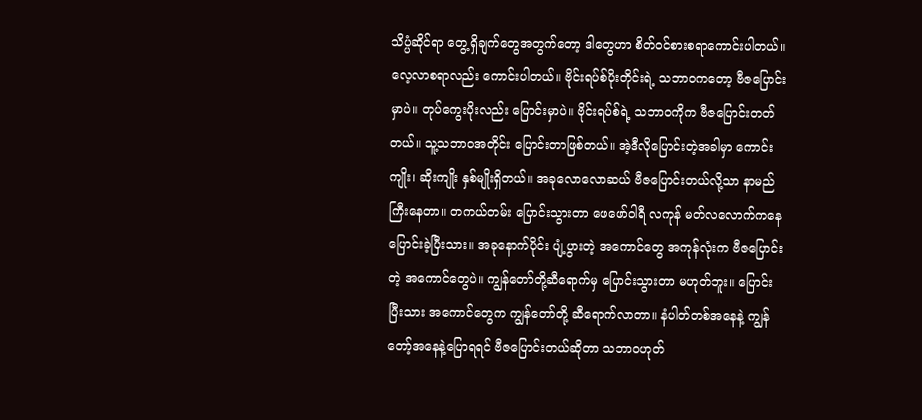သိပ္ပံဆိုင်ရာ တွေ့ရှိချက်တွေအတွက်တော့ ဒါတွေဟာ စိတ်ဝင်စားစရာကောင်းပါတယ်။ လေ့လာစရာလည်း ကောင်းပါတယ်။ ဗိုင်းရပ်စ်ပိုးတိုင်းရဲ့ သဘာဝကတော့ ဗီဇပြောင်းမှာပဲ။ တုပ်ကွေးပိုးလည်း ပြောင်းမှာပဲ။ ဗိုင်းရပ်စ်ရဲ့ သဘာဝကိုက ဗီဇပြောင်းတတ်တယ်။ သူ့သဘာဝအတိုင်း ပြောင်းတာဖြစ်တယ်။ အဲ့ဒီလိုပြောင်းတဲ့အခါမှာ ကောင်းကျိုး၊ ဆိုးကျိုး နှစ်မျိုးရှိတယ်။ အခုလောလောဆယ် ဗီဇပြောင်းတယ်လို့သာ နာမည်ကြီးနေတာ။ တကယ်တမ်း ပြောင်းသွားတာ ဖေဖော်ဝါရီ လကုန် မတ်လလောက်ကနေ ပြောင်းခဲ့ပြီးသား။ အခုနောက်ပိုင်း ပျံ့ပွားတဲ့ အကောင်တွေ အကုန်လုံးက ဗီဇပြောင်းတဲ့ အကောင်တွေပဲ။ ကျွန်တော်တို့ဆီရောက်မှ ပြောင်းသွားတာ မဟုတ်ဘူး။ ပြောင်းပြီးသား အကောင်တွေက ကျွန်တော်တို့ ဆီရောက်လာတာ။ နံပါတ်တစ်အနေနဲ့ ကျွန်တော့်အနေနဲ့ပြောရရင် ဗီဇပြောင်းတယ်ဆိုတာ သဘာဝဟုတ်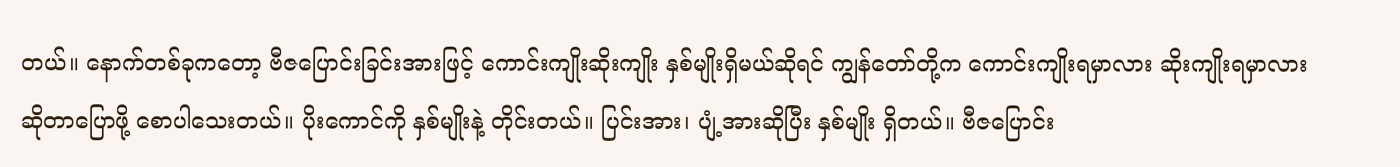တယ်။ နောက်တစ်ခုကတော့ ဗီဇပြောင်းခြင်းအားဖြင့် ကောင်းကျိုးဆိုးကျိုး နှစ်မျိုးရှိမယ်ဆိုရင် ကျွန်တော်တို့က ကောင်းကျိုးရမှာလား ဆိုးကျိုးရမှာလား ဆိုတာပြောဖို့ စောပါသေးတယ်။ ပိုးကောင်ကို နှစ်မျိုးနဲ့ တိုင်းတယ်။ ပြင်းအား၊ ပျံ့အားဆိုပြီး နှစ်မျိုး ရှိတယ်။ ဗီဇပြောင်း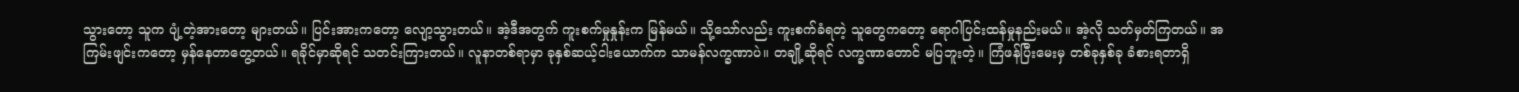သွားတော့ သူက ပျံ့တဲ့အားတော့ များတယ်။ ပြင်းအားကတော့ လျော့သွားတယ်။ အဲ့ဒီအတွက် ကူးစက်မှုနှုန်းက မြန်မယ်။ သို့သော်လည်း ကူးစက်ခံရတဲ့ သူတွေကတော့ ရောဂါပြင်းထန်မှုနည်းမယ်။ အဲ့လို သတ်မှတ်ကြတယ်။ အကြမ်းဖျင်းကတော့ မှန်နေတာတွေ့တယ်။ ရခိုင်မှာဆိုရင် သတင်းကြားတယ်။ လူနာတစ်ရာမှာ ခုနှစ်ဆယ့်ငါးယောက်က သာမန်လက္ခဏာပဲ။ တချို့ဆိုရင် လက္ခဏာတောင် မပြဘူးတဲ့။ ကြံဖန်ပြီးမေးမှ တစ်ခုနှစ်ခု ခံစားရတာရှိ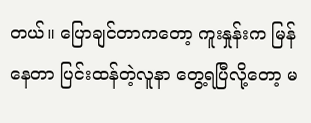တယ်။ ပြောချင်တာကတော့ ကူးနှုန်းက မြန်နေတာ ပြင်းထန်တဲ့လူနာ တွေ့ရပြီလို့တော့ မ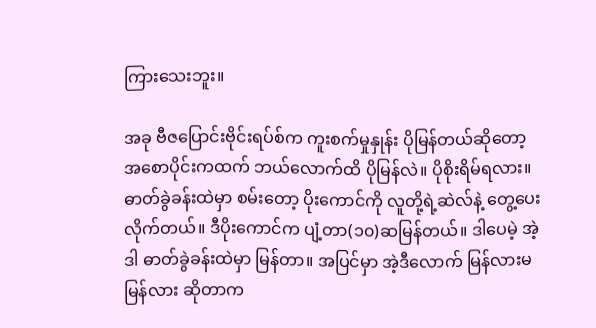ကြားသေးဘူး။

အခု ဗီဇပြောင်းဗိုင်းရပ်စ်က ကူးစက်မှုနှုန်း ပိုမြန်တယ်ဆိုတော့ အစောပိုင်းကထက် ဘယ်လောက်ထိ ပိုမြန်လဲ။ ပိုစိုးရိမ်ရလား။
ဓာတ်ခွဲခန်းထဲမှာ စမ်းတော့ ပိုးကောင်ကို လူတို့ရဲ့ဆဲလ်နဲ့ တွေ့ပေးလိုက်တယ်။ ဒီပိုးကောင်က ပျံ့တာ(၁၀)ဆမြန်တယ်။ ဒါပေမဲ့ အဲ့ဒါ ဓာတ်ခွဲခန်းထဲမှာ မြန်တာ။ အပြင်မှာ အဲ့ဒီလောက် မြန်လားမမြန်လား ဆိုတာက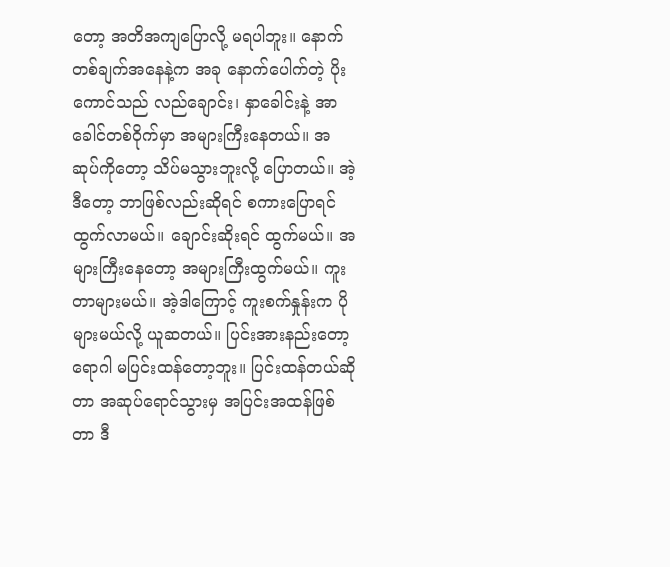တော့ အတိအကျပြောလို့ မရပါဘူး။ နောက်တစ်ချက်အနေနဲ့က အခု နောက်ပေါက်တဲ့ ပိုးကောင်သည် လည်ချောင်း၊ နှာခေါင်းနဲ့ အာခေါင်တစ်ဝိုက်မှာ အများကြီးနေတယ်။ အဆုပ်ကိုတော့ သိပ်မသွားဘူးလို့ ပြောတယ်။ အဲ့ဒီတော့ ဘာဖြစ်လည်းဆိုရင် စကားပြောရင် ထွက်လာမယ်။ ချောင်းဆိုးရင် ထွက်မယ်။ အများကြီးနေတော့ အများကြီးထွက်မယ်။ ကူးတာများမယ်။ အဲ့ဒါကြောင့် ကူးစက်နှုန်းက ပိုများမယ်လို့ ယူဆတယ်။ ပြင်းအားနည်းတော့ ရောဂါ မပြင်းထန်တော့ဘူး။ ပြင်းထန်တယ်ဆိုတာ အဆုပ်ရောင်သွားမှ အပြင်းအထန်ဖြစ်တာ ဒီ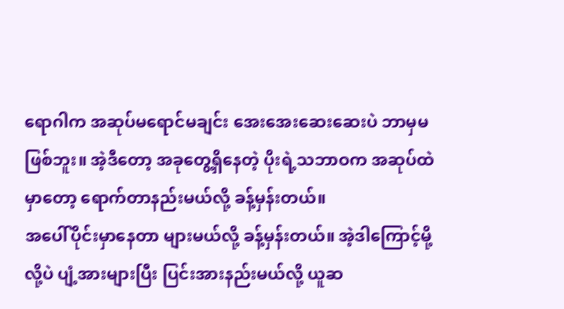ရောဂါက အဆုပ်မရောင်မချင်း အေးအေးဆေးဆေးပဲ ဘာမှမဖြစ်ဘူး။ အဲ့ဒီတော့ အခုတွေ့ရှိနေတဲ့ ပိုးရဲ့သဘာဝက အဆုပ်ထဲမှာတော့ ရောက်တာနည်းမယ်လို့ ခန့်မှန်းတယ်။
အပေါ်ပိုင်းမှာနေတာ များမယ်လို့ ခန့်မှန်းတယ်။ အဲ့ဒါကြောင့်မို့လို့ပဲ ပျံ့အားများပြီး ပြင်းအားနည်းမယ်လို့ ယူဆ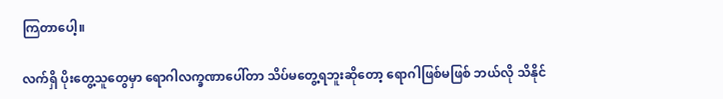ကြတာပေါ့။

လက်ရှိ ပိုးတွေ့သူတွေမှာ ရောဂါလက္ခဏာပေါ်တာ သိပ်မတွေ့ရဘူးဆိုတော့ ရောဂါဖြစ်မဖြစ် ဘယ်လို သိနိုင်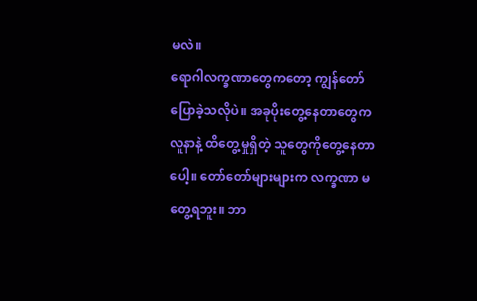မလဲ။
ရောဂါလက္ခဏာတွေကတော့ ကျွန်တော် ပြောခဲ့သလိုပဲ။ အခုပိုးတွေ့နေတာတွေက လူနာနဲ့ ထိတွေ့မှုရှိတဲ့ သူတွေကိုတွေ့နေတာပေါ့။ တော်တော်များများက လက္ခဏာ မတွေ့ရဘူး။ ဘာ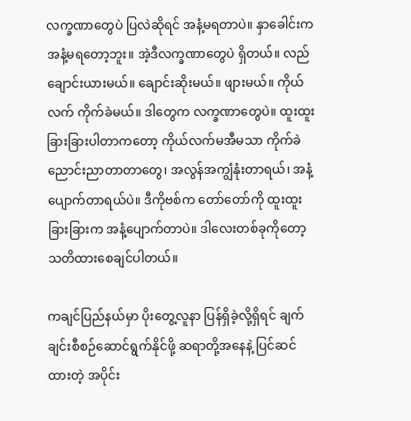လက္ခဏာတွေပဲ ပြလဲဆိုရင် အနံ့မရတာပဲ။ နှာခေါင်းက အနံ့မရတော့ဘူး။ အဲ့ဒီလက္ခဏာတွေပဲ ရှိတယ်။ လည်ချောင်းယားမယ်။ ချောင်းဆိုးမယ်။ ဖျားမယ်။ ကိုယ်လက် ကိုက်ခဲမယ်။ ဒါတွေက လက္ခဏာတွေပဲ။ ထူးထူးခြားခြားပါတာကတော့ ကိုယ်လက်မအီမသာ ကိုက်ခဲညောင်းညာတာတာတွေ၊ အလွန်အကျွံနုံးတာရယ်၊ အနံ့ပျောက်တာရယ်ပဲ။ ဒီကိုဗစ်က တော်တော်ကို ထူးထူးခြားခြားက အနံ့ပျောက်တာပဲ။ ဒါလေးတစ်ခုကိုတော့ သတိထားစေချင်ပါတယ်။

ကချင်ပြည်နယ်မှာ ပိုးတွေ့လူနာ ပြန်ရှိခဲ့လို့ရှိရင် ချက်ချင်းစီစဉ်ဆောင်ရွက်နိုင်ဖို့ ဆရာတို့အနေနဲ့ ပြင်ဆင်ထားတဲ့ အပိုင်း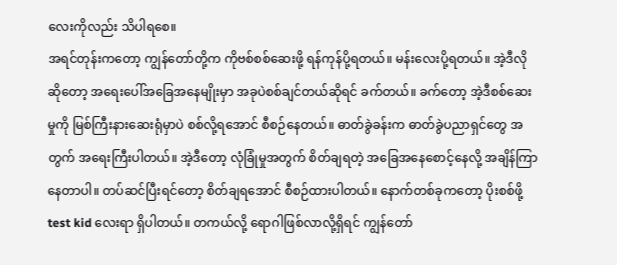လေးကိုလည်း သိပါရစေ။
အရင်တုန်းကတော့ ကျွန်တော်တို့က ကိုဗစ်စစ်ဆေးဖို့ ရန်ကုန်ပို့ရတယ်။ မန်းလေးပို့ရတယ်။ အဲ့ဒီလိုဆိုတော့ အရေးပေါ်အခြေအနေမျိုးမှာ အခုပဲစစ်ချင်တယ်ဆိုရင် ခက်တယ်။ ခက်တော့ အဲ့ဒီစစ်ဆေးမှုကို မြစ်ကြီးနားဆေးရုံမှာပဲ စစ်လို့ရအောင် စီစဉ်နေတယ်။ ဓာတ်ခွဲခန်းက ဓာတ်ခွဲပညာရှင်တွေ အတွက် အရေးကြီးပါတယ်။ အဲ့ဒီတော့ လုံခြုံမှုအတွက် စိတ်ချရတဲ့ အခြေအနေစောင့်နေလို့ အချိန်ကြာနေတာပါ။ တပ်ဆင်ပြီးရင်တော့ စိတ်ချရအောင် စီစဉ်ထားပါတယ်။ နောက်တစ်ခုကတော့ ပိုးစစ်ဖို့ test kid လေးရာ ရှိပါတယ်။ တကယ်လို့ ရောဂါဖြစ်လာလို့ရှိရင် ကျွန်တော်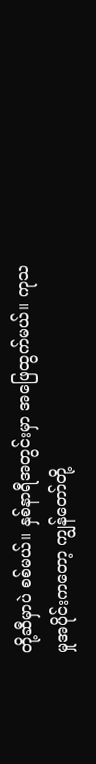တို့ဆီမှာပဲ စစ်မယ်။ နှစ်နာရီအတွင်းမှာ အဖြေထွက်မယ်။ ကုသမှုအပိုင်းကတော့ ကျွန်တော်တို့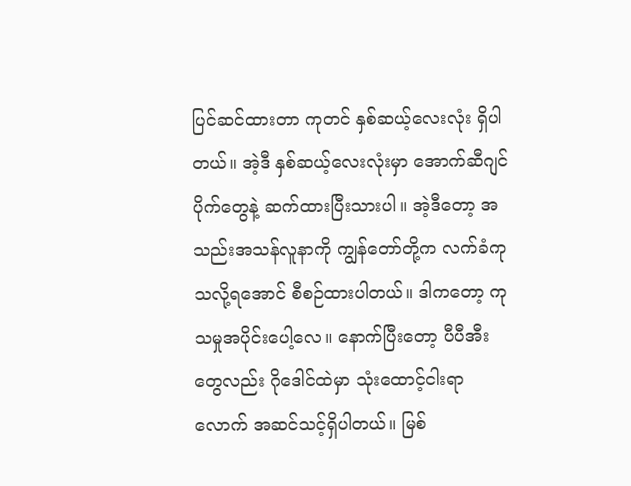ပြင်ဆင်ထားတာ ကုတင် နှစ်ဆယ့်လေးလုံး ရှိပါတယ်။ အဲ့ဒီ နှစ်ဆယ့်လေးလုံးမှာ အောက်ဆီဂျင်ပိုက်တွေနဲ့ ဆက်ထားပြီးသားပါ။ အဲ့ဒီတော့ အသည်းအသန်လူနာကို ကျွန်တော်တို့က လက်ခံကုသလို့ရအောင် စီစဉ်ထားပါတယ်။ ဒါကတော့ ကုသမှုအပိုင်းပေါ့လေ။ နောက်ပြီးတော့ ပီပီအီးတွေလည်း ဂိုဒေါင်ထဲမှာ သုံးထောင့်ငါးရာလောက် အဆင်သင့်ရှိပါတယ်။ မြစ်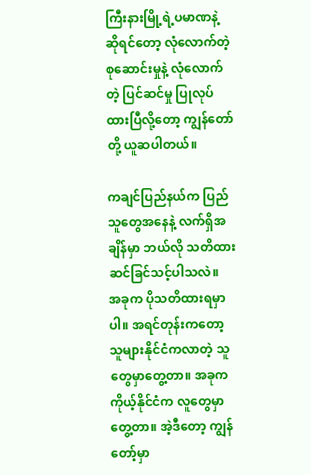ကြီးနားမြို့ရဲ့ပမာဏနဲ့ ဆိုရင်တော့ လုံလောက်တဲ့ စုဆောင်းမှုနဲ့ လုံလောက်တဲ့ ပြင်ဆင်မှု ပြုလုပ်ထားပြီလို့တော့ ကျွန်တော်တို့ ယူဆပါတယ်။

ကချင်ပြည်နယ်က ပြည်သူတွေအနေနဲ့ လက်ရှိအချိန်မှာ ဘယ်လို သတိထား ဆင်ခြင်သင့်ပါသလဲ။
အခုက ပိုသတိထားရမှာပါ။ အရင်တုန်းကတော့ သူများနိုင်ငံကလာတဲ့ သူတွေမှာတွေ့တာ။ အခုက ကိုယ့်နိုင်ငံက လူတွေမှာတွေ့တာ။ အဲ့ဒီတော့ ကျွန်တော့်မှာ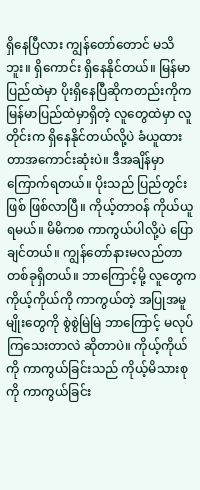ရှိနေပြီလား ကျွန်တော်တောင် မသိဘူး။ ရှိကောင်း ရှိနေနိုင်တယ်။ မြန်မာပြည်ထဲမှာ ပိုးရှိနေပြီဆိုကတည်းကိုက မြန်မာပြည်ထဲမှာရှိတဲ့ လူတွေထဲမှာ လူတိုင်းက ရှိနေနိုင်တယ်လို့ပဲ ခံယူထားတာအကောင်းဆုံးပဲ။ ဒီအချိန်မှာ ကြောက်ရတယ်။ ပိုးသည် ပြည်တွင်းဖြစ် ဖြစ်လာပြီ။ ကိုယ့်တာဝန် ကိုယ်ယူရမယ်။ မိမိကစ ကာကွယ်ပါလို့ပဲ ပြောချင်တယ်။ ကျွန်တော်နားမလည်တာ တစ်ခုရှိတယ်။ ဘာကြောင့်မို့ လူတွေက ကိုယ့်ကိုယ်ကို ကာကွယ်တဲ့ အပြုအမူမျိုးတွေကို စွဲစွဲမြဲမြဲ ဘာကြောင့် မလုပ်ကြသေးတာလဲ ဆိုတာပဲ။ ကိုယ့်ကိုယ်ကို ကာကွယ်ခြင်းသည် ကိုယ့်မိသားစုကို ကာကွယ်ခြင်း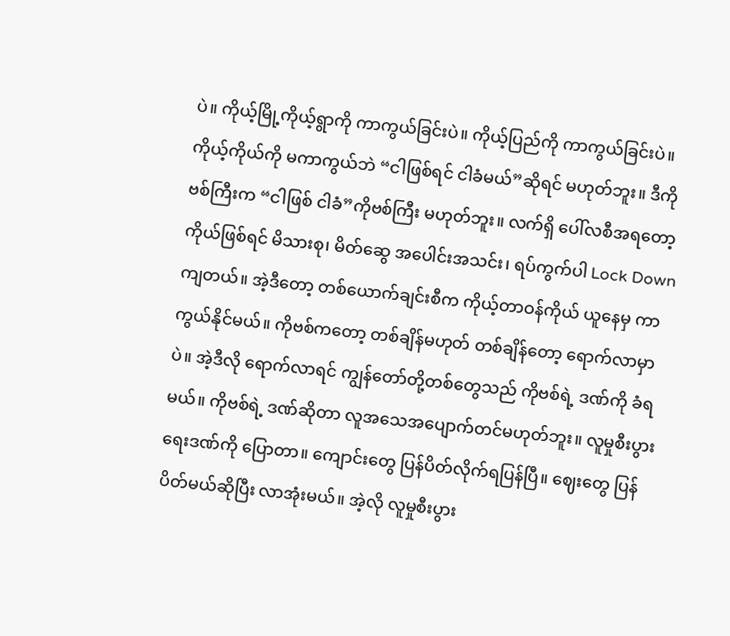ပဲ။ ကိုယ့်မြို့ကိုယ့်ရွာကို ကာကွယ်ခြင်းပဲ။ ကိုယ့်ပြည်ကို ကာကွယ်ခြင်းပဲ။ ကိုယ့်ကိုယ်ကို မကာကွယ်ဘဲ “ငါဖြစ်ရင် ငါခံမယ်”ဆိုရင် မဟုတ်ဘူး။ ဒီကိုဗစ်ကြီးက “ငါဖြစ် ငါခံ”ကိုဗစ်ကြီး မဟုတ်ဘူး။ လက်ရှိ ပေါ်လစီအရတော့ ကိုယ်ဖြစ်ရင် မိသားစု၊ မိတ်ဆွေ အပေါင်းအသင်း၊ ရပ်ကွက်ပါ Lock Down ကျတယ်။ အဲ့ဒီတော့ တစ်ယောက်ချင်းစီက ကိုယ့်တာဝန်ကိုယ် ယူနေမှ ကာကွယ်နိုင်မယ်။ ကိုဗစ်ကတော့ တစ်ချိန်မဟုတ် တစ်ချိန်တော့ ရောက်လာမှာပဲ။ အဲ့ဒီလို ရောက်လာရင် ကျွန်တော်တို့တစ်တွေသည် ကိုဗစ်ရဲ့ ဒဏ်ကို ခံရမယ်။ ကိုဗစ်ရဲ့ ဒဏ်ဆိုတာ လူအသေအပျောက်တင်မဟုတ်ဘူး။ လူမှုစီးပွားရေးဒဏ်ကို ပြောတာ။ ကျောင်းတွေ ပြန်ပိတ်လိုက်ရပြန်ပြီ။ ဈေးတွေ ပြန်ပိတ်မယ်ဆိုပြီး လာအုံးမယ်။ အဲ့လို လူမှုစီးပွား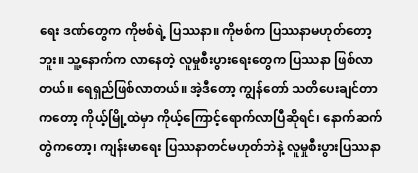ရေး ဒဏ်တွေက ကိုဗစ်ရဲ့ ပြဿနာ။ ကိုဗစ်က ပြဿနာမဟုတ်တော့ဘူး။ သူ့နောက်က လာနေတဲ့ လူမှုစီးပွားရေးတွေက ပြဿနာ ဖြစ်လာတယ်။ ရေရှည်ဖြစ်လာတယ်။ အဲ့ဒီတော့ ကျွန်တော် သတိပေးချင်တာကတော့ ကိုယ့်မြို့ထဲမှာ ကိုယ့်ကြောင့်ရောက်လာပြီဆိုရင်၊ နောက်ဆက်တွဲကတော့၊ ကျန်းမာရေး ပြဿနာတင်မဟုတ်ဘဲနဲ့ လူမှုစီးပွားပြဿနာ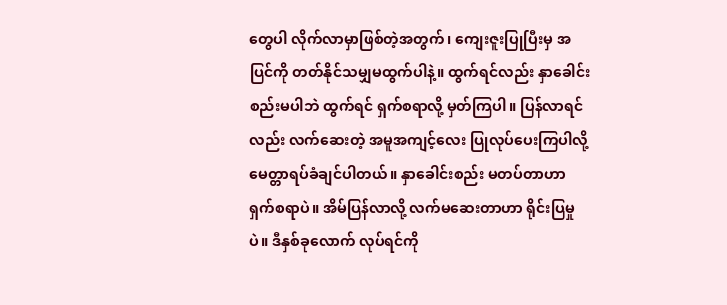တွေပါ လိုက်လာမှာဖြစ်တဲ့အတွက်၊ ကျေးဇူးပြုပြီးမှ အပြင်ကို တတ်နိုင်သမျှမထွက်ပါနဲ့။ ထွက်ရင်လည်း နှာခေါင်းစည်းမပါဘဲ ထွက်ရင် ရှက်စရာလို့ မှတ်ကြပါ။ ပြန်လာရင်လည်း လက်ဆေးတဲ့ အမူအကျင့်လေး ပြုလုပ်ပေးကြပါလို့ မေတ္တာရပ်ခံချင်ပါတယ်။ နှာခေါင်းစည်း မတပ်တာဟာ ရှက်စရာပဲ။ အိမ်ပြန်လာလို့ လက်မဆေးတာဟာ ရိုင်းပြမှုပဲ။ ဒီနှစ်ခုလောက် လုပ်ရင်ကို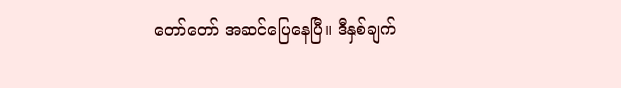တော်တော် အဆင်ပြေနေပြီ။ ဒီနှစ်ချက်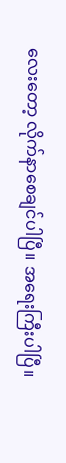လေးတော့ လိုက်နာစေချင်ပါပြီ။ အရေးကြီးပါပြီ။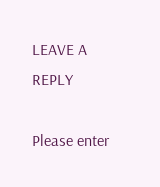LEAVE A REPLY

Please enter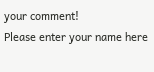your comment!
Please enter your name here